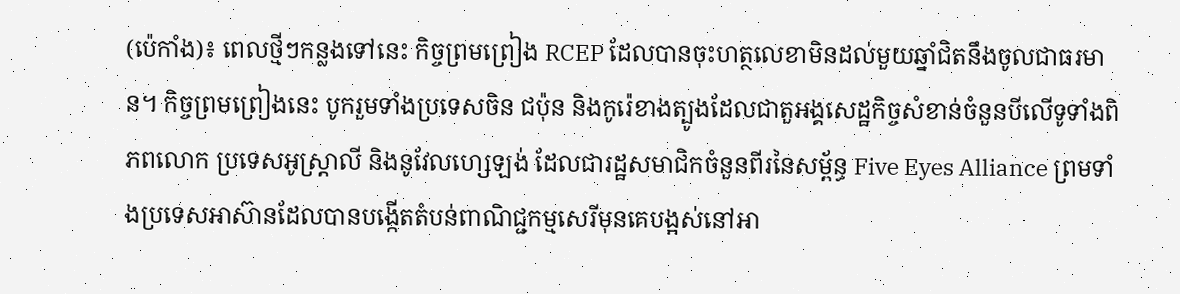(ប៉េកាំង)៖ ពេលថ្មីៗកន្លងទៅនេះ កិច្ចព្រមព្រៀង RCEP ដែលបានចុះហត្ថលេខាមិនដល់មួយឆ្នាំជិតនឹងចូលជាធរមាន។ កិច្ចព្រមព្រៀងនេះ បូករួមទាំងប្រទេសចិន ជប៉ុន និងកូរ៉េខាងត្បូងដែលជាតួអង្គសេដ្ឋកិច្ចសំខាន់ចំនួនបីលើទូទាំងពិភពលោក ប្រទេសអូស្ត្រាលី និងនូវែលហ្សេឡង់ ដែលជារដ្ឋសមាជិកចំនួនពីរនៃសម្ព័ន្ធ Five Eyes Alliance ព្រមទាំងប្រទេសអាស៊ានដែលបានបង្កើតតំបន់ពាណិជ្ជកម្មសេរីមុនគេបង្អស់នៅអា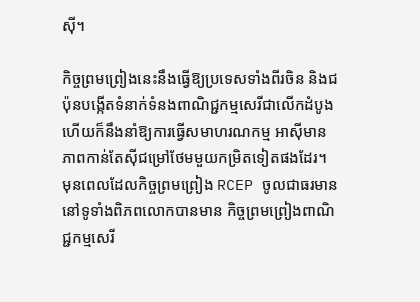ស៊ី។

កិច្ចព្រមព្រៀងនេះនឹងធ្វើឱ្យប្រទេសទាំងពីរចិន និងជប៉ុនបង្កើតទំនាក់ទំនងពាណិជ្ជកម្មសេរីជាលើកដំបូង ហើយក៏នឹងនាំឱ្យការធ្វើសមាហរណកម្ម អាស៊ីមានភាពកាន់តែស៊ីជម្រៅថែមមួយកម្រិតទៀតផងដែរ។ មុនពេលដែលកិច្ចព្រមព្រៀង RCEP ចូលជាធរមាន នៅទូទាំងពិភពលោកបានមាន កិច្ចព្រមព្រៀងពាណិជ្ជកម្មសេរី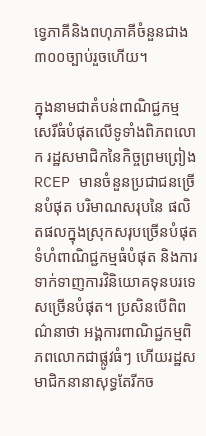ទ្វេភាគីនិងពហុភាគីចំនួនជាង៣០០ច្បាប់រួចហើយ។

ក្នុងនាមជាតំបន់ពាណិជ្ជកម្មសេរីធំបំផុតលើទូទាំងពិភពលោក រដ្ឋសមាជិកនៃកិច្ចព្រមព្រៀង RCEP មានចំនួនប្រជាជនច្រើនបំផុត បរិមាណសរុបនៃ ផលិតផលក្នុងស្រុកសរុបច្រើនបំផុត ទំហំពាណិជ្ជកម្មធំបំផុត និងការទាក់ទាញការវិនិយោគទុនបរទេសច្រើនបំផុត។ ប្រសិនបើពិពណ៌នាថា អង្គការពាណិជ្ជកម្មពិភពលោកជាផ្លូវធំៗ ហើយរដ្ឋសមាជិកនានាសុទ្ធតែរីកច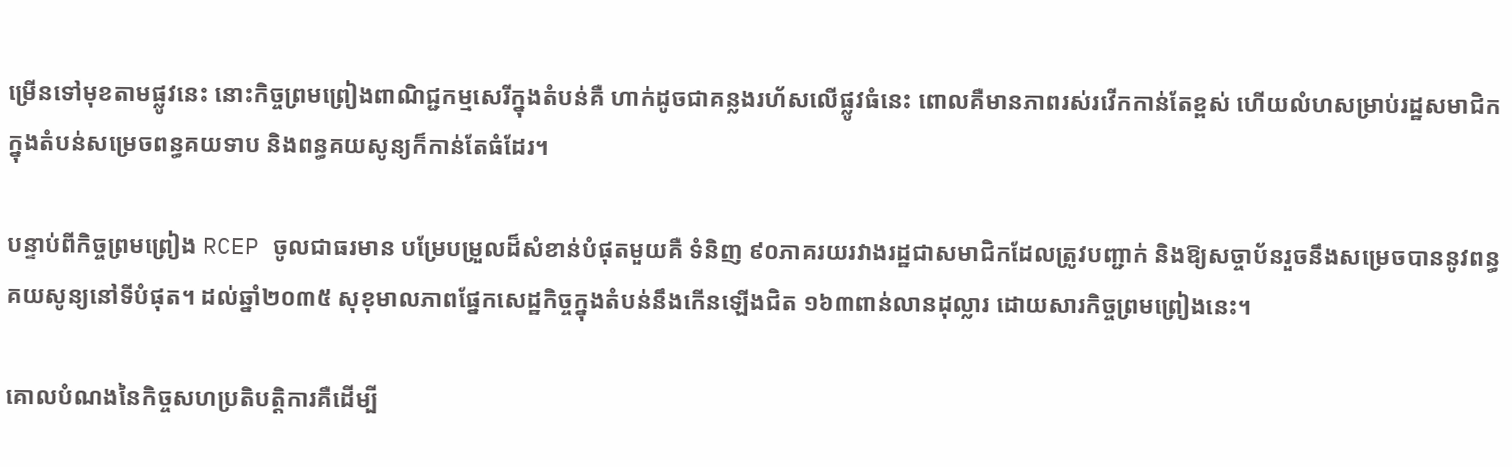ម្រើនទៅមុខតាមផ្លូវនេះ នោះកិច្ចព្រមព្រៀងពាណិជ្ជកម្មសេរីក្នុងតំបន់គឺ ហាក់ដូចជាគន្លងរហ័សលើផ្លូវធំនេះ ពោលគឺមានភាពរស់រវើកកាន់តែខ្ពស់ ហើយលំហសម្រាប់រដ្ឋសមាជិកក្នុងតំបន់សម្រេចពន្ធគយទាប និងពន្ធគយសូន្យក៏កាន់តែធំដែរ។

បន្ទាប់ពីកិច្ចព្រមព្រៀង RCEP ចូលជាធរមាន បម្រែបម្រួលដ៏សំខាន់បំផុតមួយគឺ ទំនិញ ៩០ភាគរយរវាងរដ្ឋជាសមាជិកដែលត្រូវបញ្ជាក់ និងឱ្យសច្ចាប័នរួចនឹងសម្រេចបាននូវពន្ធគយសូន្យនៅទីបំផុត។ ដល់ឆ្នាំ២០៣៥ សុខុមាលភាពផ្នែកសេដ្ឋកិច្ចក្នុងតំបន់នឹងកើនឡើងជិត ១៦៣ពាន់លានដុល្លារ ដោយសារកិច្ចព្រមព្រៀងនេះ។

គោលបំណងនៃកិច្ចសហប្រតិបត្តិការគឺដើម្បី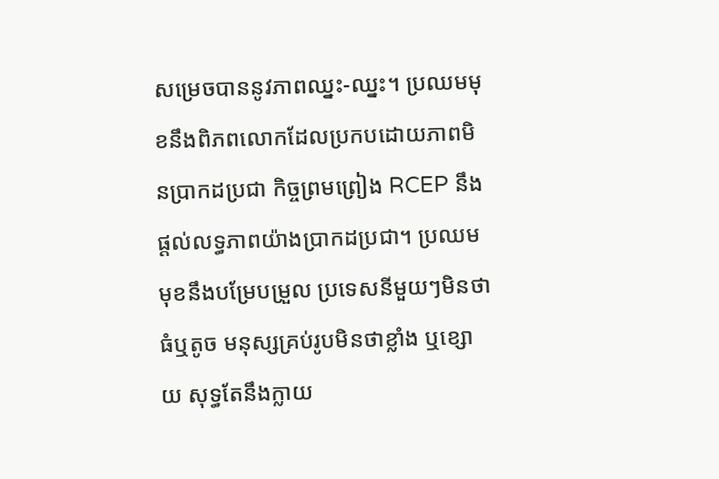សម្រេចបាននូវភាពឈ្នះ-ឈ្នះ។ ប្រឈមមុខនឹងពិភពលោកដែលប្រកបដោយភាពមិនប្រាកដប្រជា កិច្ចព្រមព្រៀង RCEP នឹងផ្តល់លទ្ធភាពយ៉ាងប្រាកដប្រជា។ ប្រឈមមុខនឹងបម្រែបម្រួល ប្រទេសនីមួយៗមិនថាធំឬតូច មនុស្សគ្រប់រូបមិនថាខ្លាំង ឬខ្សោយ សុទ្ធតែនឹងក្លាយ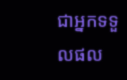ជាអ្នកទទួលផល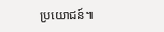ប្រយោជន៍៕